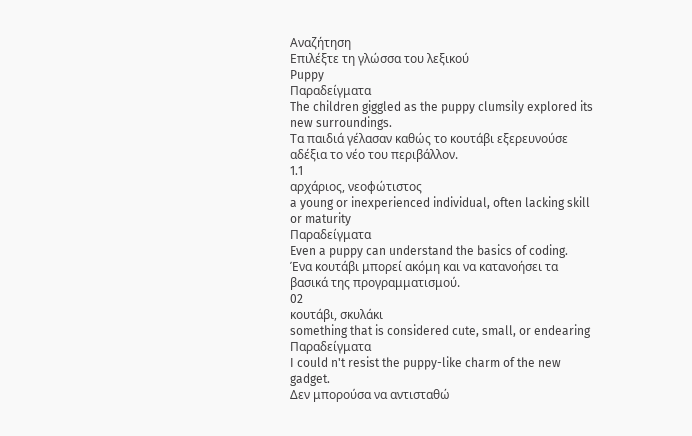Αναζήτηση
Επιλέξτε τη γλώσσα του λεξικού
Puppy
Παραδείγματα
The children giggled as the puppy clumsily explored its new surroundings.
Τα παιδιά γέλασαν καθώς το κουτάβι εξερευνούσε αδέξια το νέο του περιβάλλον.
1.1
αρχάριος, νεοφώτιστος
a young or inexperienced individual, often lacking skill or maturity
Παραδείγματα
Even a puppy can understand the basics of coding.
Ένα κουτάβι μπορεί ακόμη και να κατανοήσει τα βασικά της προγραμματισμού.
02
κουτάβι, σκυλάκι
something that is considered cute, small, or endearing
Παραδείγματα
I could n't resist the puppy-like charm of the new gadget.
Δεν μπορούσα να αντισταθώ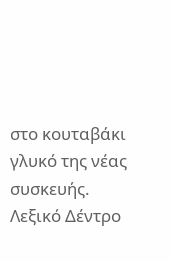στο κουταβάκι γλυκό της νέας συσκευής.
Λεξικό Δέντρο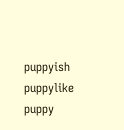puppyish
puppylike
puppy